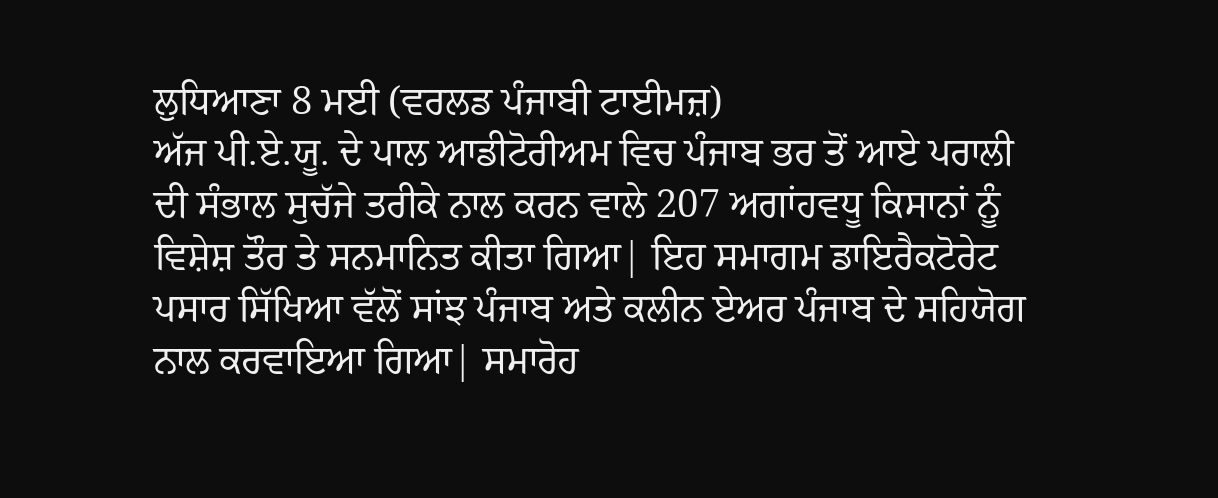ਲੁਧਿਆਣਾ 8 ਮਈ (ਵਰਲਡ ਪੰਜਾਬੀ ਟਾਈਮਜ਼)
ਅੱਜ ਪੀ.ਏ.ਯੂ. ਦੇ ਪਾਲ ਆਡੀਟੋਰੀਅਮ ਵਿਚ ਪੰਜਾਬ ਭਰ ਤੋਂ ਆਏ ਪਰਾਲੀ ਦੀ ਸੰਭਾਲ ਸੁਚੱਜੇ ਤਰੀਕੇ ਨਾਲ ਕਰਨ ਵਾਲੇ 207 ਅਗਾਂਹਵਧੂ ਕਿਸਾਨਾਂ ਨੂੰ ਵਿਸ਼ੇਸ਼ ਤੌਰ ਤੇ ਸਨਮਾਨਿਤ ਕੀਤਾ ਗਿਆ| ਇਹ ਸਮਾਗਮ ਡਾਇਰੈਕਟੋਰੇਟ ਪਸਾਰ ਸਿੱਖਿਆ ਵੱਲੋਂ ਸਾਂਝ ਪੰਜਾਬ ਅਤੇ ਕਲੀਨ ਏਅਰ ਪੰਜਾਬ ਦੇ ਸਹਿਯੋਗ ਨਾਲ ਕਰਵਾਇਆ ਗਿਆ| ਸਮਾਰੋਹ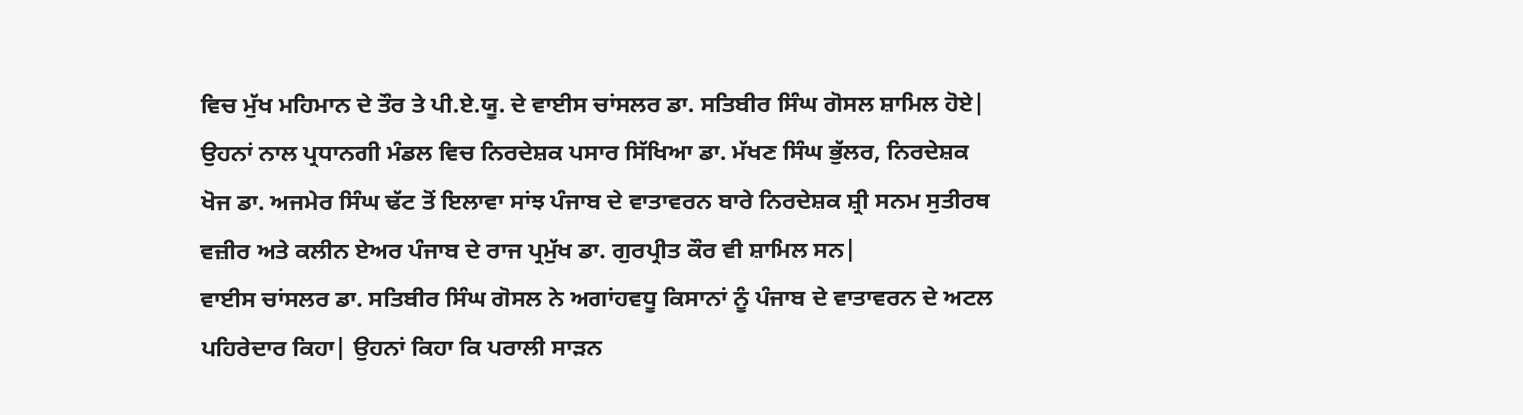ਵਿਚ ਮੁੱਖ ਮਹਿਮਾਨ ਦੇ ਤੌਰ ਤੇ ਪੀ.ਏ.ਯੂ. ਦੇ ਵਾਈਸ ਚਾਂਸਲਰ ਡਾ. ਸਤਿਬੀਰ ਸਿੰਘ ਗੋਸਲ ਸ਼ਾਮਿਲ ਹੋਏ| ਉਹਨਾਂ ਨਾਲ ਪ੍ਰਧਾਨਗੀ ਮੰਡਲ ਵਿਚ ਨਿਰਦੇਸ਼ਕ ਪਸਾਰ ਸਿੱਖਿਆ ਡਾ. ਮੱਖਣ ਸਿੰਘ ਭੁੱਲਰ, ਨਿਰਦੇਸ਼ਕ ਖੋਜ ਡਾ. ਅਜਮੇਰ ਸਿੰਘ ਢੱਟ ਤੋਂ ਇਲਾਵਾ ਸਾਂਝ ਪੰਜਾਬ ਦੇ ਵਾਤਾਵਰਨ ਬਾਰੇ ਨਿਰਦੇਸ਼ਕ ਸ਼੍ਰੀ ਸਨਮ ਸੁਤੀਰਥ ਵਜ਼ੀਰ ਅਤੇ ਕਲੀਨ ਏਅਰ ਪੰਜਾਬ ਦੇ ਰਾਜ ਪ੍ਰਮੁੱਖ ਡਾ. ਗੁਰਪ੍ਰੀਤ ਕੌਰ ਵੀ ਸ਼ਾਮਿਲ ਸਨ|
ਵਾਈਸ ਚਾਂਸਲਰ ਡਾ. ਸਤਿਬੀਰ ਸਿੰਘ ਗੋਸਲ ਨੇ ਅਗਾਂਹਵਧੂ ਕਿਸਾਨਾਂ ਨੂੰ ਪੰਜਾਬ ਦੇ ਵਾਤਾਵਰਨ ਦੇ ਅਟਲ ਪਹਿਰੇਦਾਰ ਕਿਹਾ| ਉਹਨਾਂ ਕਿਹਾ ਕਿ ਪਰਾਲੀ ਸਾੜਨ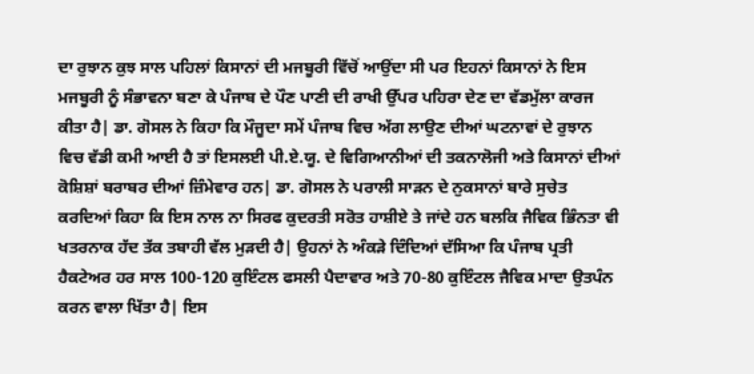ਦਾ ਰੁਝਾਨ ਕੁਝ ਸਾਲ ਪਹਿਲਾਂ ਕਿਸਾਨਾਂ ਦੀ ਮਜਬੂਰੀ ਵਿੱਚੋਂ ਆਉਂਦਾ ਸੀ ਪਰ ਇਹਨਾਂ ਕਿਸਾਨਾਂ ਨੇ ਇਸ ਮਜਬੂਰੀ ਨੂੰ ਸੰਭਾਵਨਾ ਬਣਾ ਕੇ ਪੰਜਾਬ ਦੇ ਪੌਣ ਪਾਣੀ ਦੀ ਰਾਖੀ ਉੱਪਰ ਪਹਿਰਾ ਦੇਣ ਦਾ ਵੱਡਮੁੱਲਾ ਕਾਰਜ ਕੀਤਾ ਹੈ| ਡਾ. ਗੋਸਲ ਨੇ ਕਿਹਾ ਕਿ ਮੌਜੂਦਾ ਸਮੇਂ ਪੰਜਾਬ ਵਿਚ ਅੱਗ ਲਾਉਣ ਦੀਆਂ ਘਟਨਾਵਾਂ ਦੇ ਰੁਝਾਨ ਵਿਚ ਵੱਡੀ ਕਮੀ ਆਈ ਹੈ ਤਾਂ ਇਸਲਈ ਪੀ.ਏ.ਯੂ. ਦੇ ਵਿਗਿਆਨੀਆਂ ਦੀ ਤਕਨਾਲੋਜੀ ਅਤੇ ਕਿਸਾਨਾਂ ਦੀਆਂ ਕੋਸ਼ਿਸ਼ਾਂ ਬਰਾਬਰ ਦੀਆਂ ਜ਼ਿੰਮੇਵਾਰ ਹਨ| ਡਾ. ਗੋਸਲ ਨੇ ਪਰਾਲੀ ਸਾੜਨ ਦੇ ਨੁਕਸਾਨਾਂ ਬਾਰੇ ਸੁਚੇਤ ਕਰਦਿਆਂ ਕਿਹਾ ਕਿ ਇਸ ਨਾਲ ਨਾ ਸਿਰਫ ਕੁਦਰਤੀ ਸਰੋਤ ਹਾਸ਼ੀਏ ਤੇ ਜਾਂਦੇ ਹਨ ਬਲਕਿ ਜੈਵਿਕ ਭਿੰਨਤਾ ਵੀ ਖਤਰਨਾਕ ਹੱਦ ਤੱਕ ਤਬਾਹੀ ਵੱਲ ਮੁੜਦੀ ਹੈ| ਉਹਨਾਂ ਨੇ ਅੰਕੜੇ ਦਿੰਦਿਆਂ ਦੱਸਿਆ ਕਿ ਪੰਜਾਬ ਪ੍ਰਤੀ ਹੈਕਟੇਅਰ ਹਰ ਸਾਲ 100-120 ਕੁਇੰਟਲ ਫਸਲੀ ਪੈਦਾਵਾਰ ਅਤੇ 70-80 ਕੁਇੰਟਲ ਜੈਵਿਕ ਮਾਦਾ ਉਤਪੰਨ ਕਰਨ ਵਾਲਾ ਖਿੱਤਾ ਹੈ| ਇਸ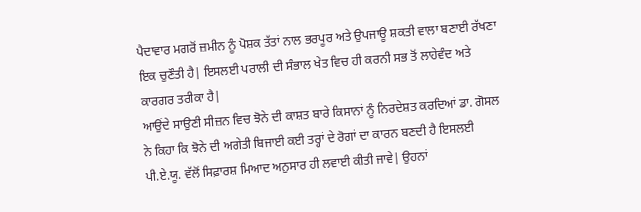ਪੈਦਾਵਾਰ ਮਗਰੋਂ ਜ਼ਮੀਨ ਨੂੰ ਪੋਸ਼ਕ ਤੱਤਾਂ ਨਾਲ ਭਰਪੂਰ ਅਤੇ ਉਪਜਾਊ ਸ਼ਕਤੀ ਵਾਲਾ ਬਣਾਈ ਰੱਖਣਾ ਇਕ ਚੁਣੌਤੀ ਹੈ| ਇਸਲਈ ਪਰਾਲੀ ਦੀ ਸੰਭਾਲ ਖੇਤ ਵਿਚ ਹੀ ਕਰਨੀ ਸਭ ਤੋਂ ਲਾਹੇਵੰਦ ਅਤੇ ਕਾਰਗਰ ਤਰੀਕਾ ਹੈ|
ਆਉਂਦੇ ਸਾਉਣੀ ਸੀਜ਼ਨ ਵਿਚ ਝੋਨੇ ਦੀ ਕਾਸ਼ਤ ਬਾਰੇ ਕਿਸਾਨਾਂ ਨੂੰ ਨਿਰਦੇਸ਼ਤ ਕਰਦਿਆਂ ਡਾ. ਗੋਸਲ ਨੇ ਕਿਹਾ ਕਿ ਝੋਨੇ ਦੀ ਅਗੇਤੀ ਬਿਜਾਈ ਕਈ ਤਰ੍ਹਾਂ ਦੇ ਰੋਗਾਂ ਦਾ ਕਾਰਨ ਬਣਦੀ ਹੈ ਇਸਲਈ ਪੀ.ਏ.ਯੂ. ਵੱਲੋਂ ਸਿਫ਼ਾਰਸ਼ ਮਿਆਦ ਅਨੁਸਾਰ ਹੀ ਲਵਾਈ ਕੀਤੀ ਜਾਵੇ| ਉਹਨਾਂ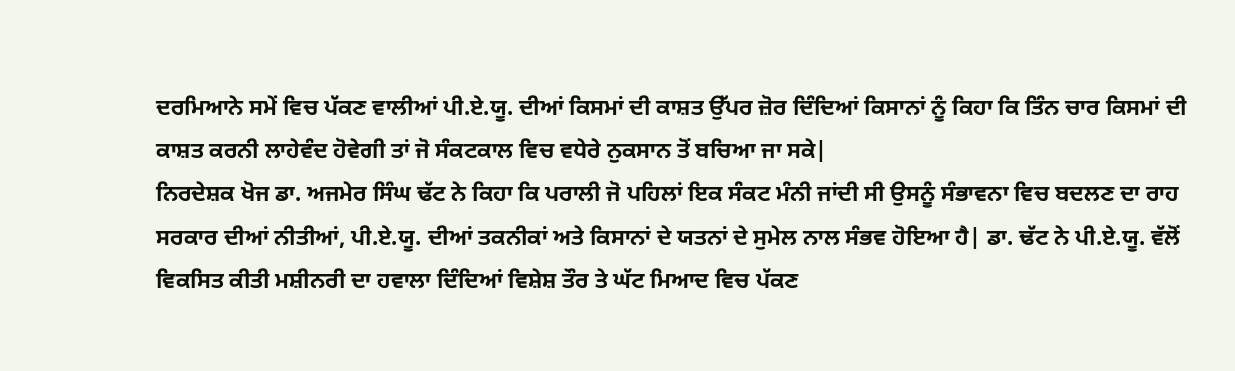ਦਰਮਿਆਨੇ ਸਮੇਂ ਵਿਚ ਪੱਕਣ ਵਾਲੀਆਂ ਪੀ.ਏ.ਯੂ. ਦੀਆਂ ਕਿਸਮਾਂ ਦੀ ਕਾਸ਼ਤ ਉੱਪਰ ਜ਼ੋਰ ਦਿੰਦਿਆਂ ਕਿਸਾਨਾਂ ਨੂੰ ਕਿਹਾ ਕਿ ਤਿੰਨ ਚਾਰ ਕਿਸਮਾਂ ਦੀ ਕਾਸ਼ਤ ਕਰਨੀ ਲਾਹੇਵੰਦ ਹੋਵੇਗੀ ਤਾਂ ਜੋ ਸੰਕਟਕਾਲ ਵਿਚ ਵਧੇਰੇ ਨੁਕਸਾਨ ਤੋਂ ਬਚਿਆ ਜਾ ਸਕੇ|
ਨਿਰਦੇਸ਼ਕ ਖੋਜ ਡਾ. ਅਜਮੇਰ ਸਿੰਘ ਢੱਟ ਨੇ ਕਿਹਾ ਕਿ ਪਰਾਲੀ ਜੋ ਪਹਿਲਾਂ ਇਕ ਸੰਕਟ ਮੰਨੀ ਜਾਂਦੀ ਸੀ ਉਸਨੂੰ ਸੰਭਾਵਨਾ ਵਿਚ ਬਦਲਣ ਦਾ ਰਾਹ ਸਰਕਾਰ ਦੀਆਂ ਨੀਤੀਆਂ, ਪੀ.ਏ.ਯੂ. ਦੀਆਂ ਤਕਨੀਕਾਂ ਅਤੇ ਕਿਸਾਨਾਂ ਦੇ ਯਤਨਾਂ ਦੇ ਸੁਮੇਲ ਨਾਲ ਸੰਭਵ ਹੋਇਆ ਹੈ| ਡਾ. ਢੱਟ ਨੇ ਪੀ.ਏ.ਯੂ. ਵੱਲੋਂ ਵਿਕਸਿਤ ਕੀਤੀ ਮਸ਼ੀਨਰੀ ਦਾ ਹਵਾਲਾ ਦਿੰਦਿਆਂ ਵਿਸ਼ੇਸ਼ ਤੌਰ ਤੇ ਘੱਟ ਮਿਆਦ ਵਿਚ ਪੱਕਣ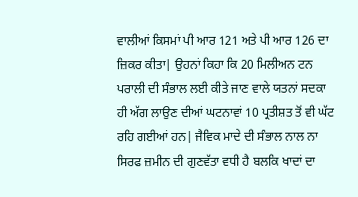ਵਾਲੀਆਂ ਕਿਸਮਾਂ ਪੀ ਆਰ 121 ਅਤੇ ਪੀ ਆਰ 126 ਦਾ ਜ਼ਿਕਰ ਕੀਤਾ| ਉਹਨਾਂ ਕਿਹਾ ਕਿ 20 ਮਿਲੀਅਨ ਟਨ ਪਰਾਲੀ ਦੀ ਸੰਭਾਲ ਲਈ ਕੀਤੇ ਜਾਣ ਵਾਲੇ ਯਤਨਾਂ ਸਦਕਾ ਹੀ ਅੱਗ ਲਾਉਣ ਦੀਆਂ ਘਟਨਾਵਾਂ 10 ਪ੍ਰਤੀਸ਼ਤ ਤੋਂ ਵੀ ਘੱਟ ਰਹਿ ਗਈਆਂ ਹਨ| ਜੈਵਿਕ ਮਾਦੇ ਦੀ ਸੰਭਾਲ ਨਾਲ ਨਾ ਸਿਰਫ ਜ਼ਮੀਨ ਦੀ ਗੁਣਵੱਤਾ ਵਧੀ ਹੈ ਬਲਕਿ ਖਾਦਾਂ ਦਾ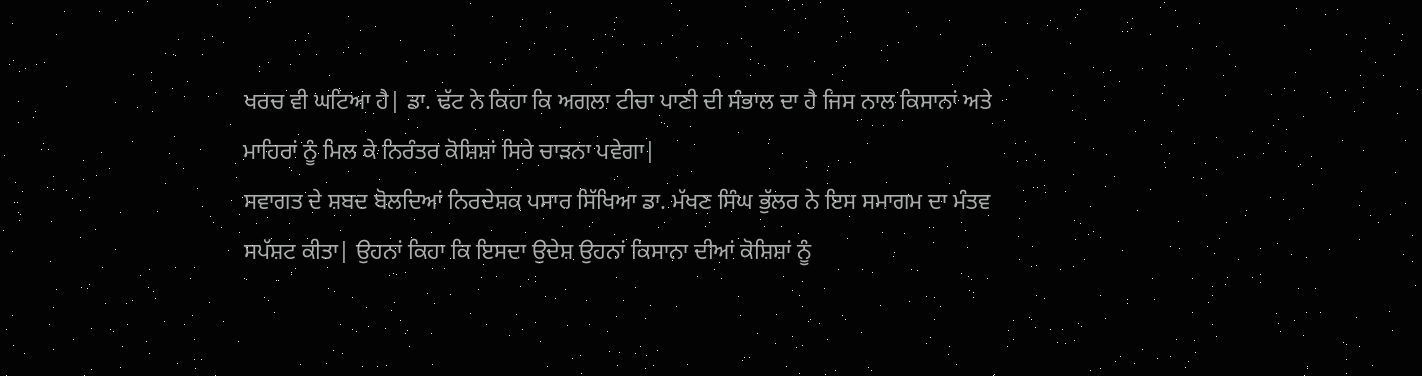ਖਰਚ ਵੀ ਘਟਿਆ ਹੈ| ਡਾ. ਢੱਟ ਨੇ ਕਿਹਾ ਕਿ ਅਗਲਾ ਟੀਚਾ ਪਾਣੀ ਦੀ ਸੰਭਾਲ ਦਾ ਹੈ ਜਿਸ ਨਾਲ ਕਿਸਾਨਾਂ ਅਤੇ ਮਾਹਿਰਾਂ ਨੂੰ ਮਿਲ ਕੇ ਨਿਰੰਤਰ ਕੋਸ਼ਿਸ਼ਾਂ ਸਿਰੇ ਚਾੜਨਾ ਪਵੇਗਾ|
ਸਵਾਗਤ ਦੇ ਸ਼ਬਦ ਬੋਲਦਿਆਂ ਨਿਰਦੇਸ਼ਕ ਪਸਾਰ ਸਿੱਖਿਆ ਡਾ. ਮੱਖਣ ਸਿੰਘ ਭੁੱਲਰ ਨੇ ਇਸ ਸਮਾਗਮ ਦਾ ਮੰਤਵ ਸਪੱਸ਼ਟ ਕੀਤਾ| ਉਹਨਾਂ ਕਿਹਾ ਕਿ ਇਸਦਾ ਉਦੇਸ਼ ਉਹਨਾਂ ਕਿਸਾਨਾ ਦੀਆਂ ਕੋਸ਼ਿਸ਼ਾਂ ਨੂੰ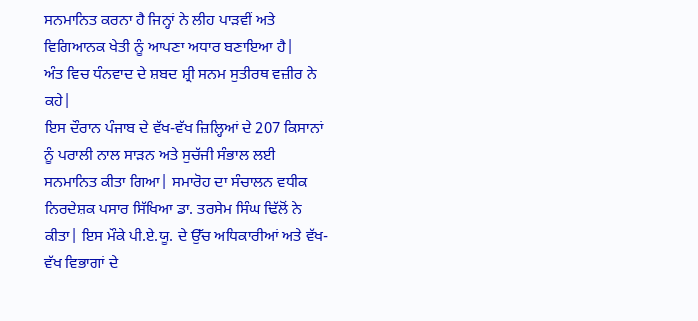ਸਨਮਾਨਿਤ ਕਰਨਾ ਹੈ ਜਿਨ੍ਹਾਂ ਨੇ ਲੀਹ ਪਾੜਵੀਂ ਅਤੇ ਵਿਗਿਆਨਕ ਖੇਤੀ ਨੂੰ ਆਪਣਾ ਅਧਾਰ ਬਣਾਇਆ ਹੈ|
ਅੰਤ ਵਿਚ ਧੰਨਵਾਦ ਦੇ ਸ਼ਬਦ ਸ਼੍ਰੀ ਸਨਮ ਸੁਤੀਰਥ ਵਜ਼ੀਰ ਨੇ ਕਹੇ|
ਇਸ ਦੌਰਾਨ ਪੰਜਾਬ ਦੇ ਵੱਖ-ਵੱਖ ਜ਼ਿਲ੍ਹਿਆਂ ਦੇ 207 ਕਿਸਾਨਾਂ ਨੂੰ ਪਰਾਲੀ ਨਾਲ ਸਾੜਨ ਅਤੇ ਸੁਚੱਜੀ ਸੰਭਾਲ ਲਈ ਸਨਮਾਨਿਤ ਕੀਤਾ ਗਿਆ| ਸਮਾਰੋਹ ਦਾ ਸੰਚਾਲਨ ਵਧੀਕ ਨਿਰਦੇਸ਼ਕ ਪਸਾਰ ਸਿੱਖਿਆ ਡਾ. ਤਰਸੇਮ ਸਿੰਘ ਢਿੱਲੋਂ ਨੇ ਕੀਤਾ| ਇਸ ਮੌਕੇ ਪੀ.ਏ.ਯੂ. ਦੇ ਉੱਚ ਅਧਿਕਾਰੀਆਂ ਅਤੇ ਵੱਖ-ਵੱਖ ਵਿਭਾਗਾਂ ਦੇ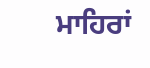ਮਾਹਿਰਾਂ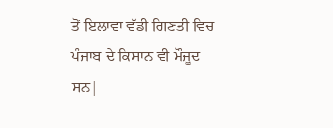ਤੋਂ ਇਲਾਵਾ ਵੱਡੀ ਗਿਣਤੀ ਵਿਚ ਪੰਜਾਬ ਦੇ ਕਿਸਾਨ ਵੀ ਮੌਜੂਦ ਸਨ|